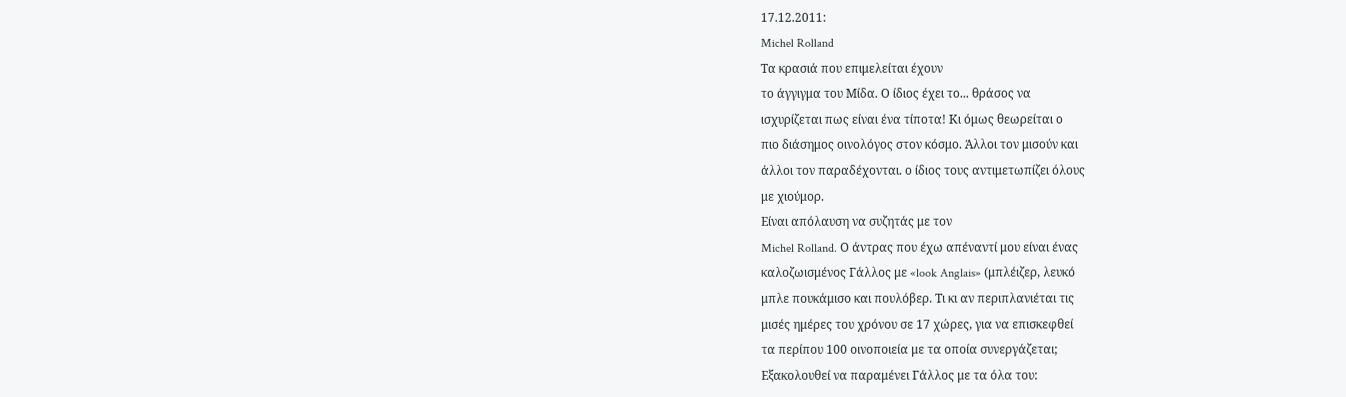17.12.2011:
Michel Rolland
Τα κρασιά που επιμελείται έχουν
το άγγιγμα του Μίδα. Ο ίδιος έχει το... θράσος να
ισχυρίζεται πως είναι ένα τίποτα! Κι όμως θεωρείται ο
πιο διάσημος οινολόγος στον κόσμο. Άλλοι τον μισούν και
άλλοι τον παραδέχονται. ο ίδιος τους αντιμετωπίζει όλους
με χιούμορ.
Είναι απόλαυση να συζητάς με τον
Michel Rolland. Ο άντρας που έχω απέναντί μου είναι ένας
καλοζωισμένος Γάλλος με «look Anglais» (μπλέιζερ, λευκό
μπλε πουκάμισο και πουλόβερ. Τι κι αν περιπλανιέται τις
μισές ημέρες του χρόνου σε 17 χώρες, για να επισκεφθεί
τα περίπου 100 οινοποιεία με τα οπoία συνεργάζεται;
Εξακολουθεί να παραμένει Γάλλος με τα όλα του: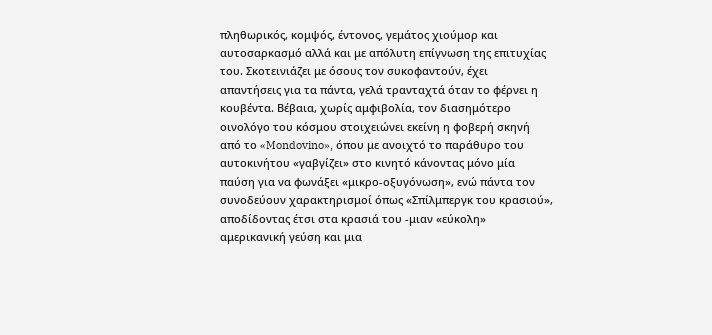πληθωρικός, κομψός, έντονος, γεμάτος χιούμορ και
αυτοσαρκασμό αλλά και με απόλυτη επίγνωση της επιτυχίας
του. Σκοτεινιάζει με όσους τον συκοφαντούν, έχει
απαντήσεις για τα πάντα, γελά τρανταχτά όταν το φέρνει η
κουβέντα. Βέβαια, χωρίς αμφιβολία, τον διασημότερο
οινολόγο του κόσμου στοιχειώνει εκείνη η φοβερή σκηνή
από το «Mondovino», όπου με ανοιχτό το παράθυρο του
αυτοκινήτου «γαβγίζει» στο κινητό κάνοντας μόνο μία
παύση για να φωνάξει «μικρο-οξυγόνωση», ενώ πάντα τον
συνοδεύουν χαρακτηρισμοί όπως «Σπίλμπεργκ του κρασιού»,
αποδίδοντας έτσι στα κρασιά του -μιαν «εύκολη»
αμερικανική γεύση και μια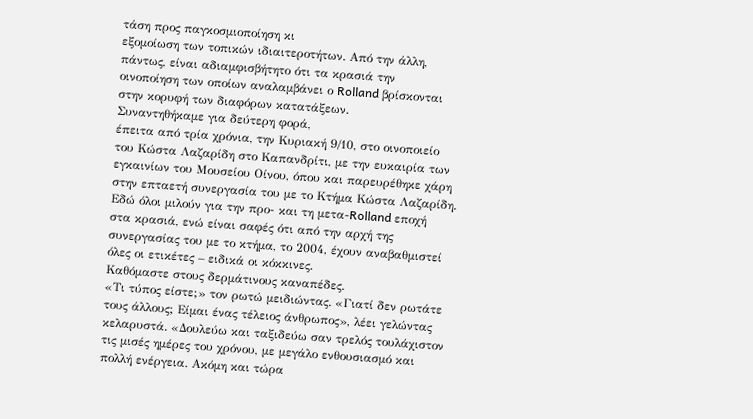τάση προς παγκοσμιοποίηση κι
εξομοίωση των τοπικών ιδιαιτεροτήτων. Από την άλλη,
πάντως, είναι αδιαμφισβήτητο ότι τα κρασιά την
οινοποίηση των οποίων αναλαμβάνει ο Rolland βρίσκονται
στην κορυφή των διαφόρων κατατάξεων.
Συναντηθήκαμε για δεύτερη φορά,
έπειτα από τρία χρόνια, την Κυριακή 9/10, στο οινοποιείο
του Κώστα Λαζαρίδη στο Καπανδρίτι, με την ευκαιρία των
εγκαινίων του Μουσείου Οίνου, όπου και παρευρέθηκε χάρη
στην επταετή συνεργασία του με το Κτήμα Κώστα Λαζαρίδη.
Εδώ όλοι μιλούν για την προ- και τη μετα-Rolland εποχή
στα κρασιά, ενώ είναι σαφές ότι από την αρχή της
συνεργασίας του με το κτήμα, το 2004, έχουν αναβαθμιστεί
όλες οι ετικέτες – ειδικά οι κόκκινες.
Καθόμαστε στους δερμάτινους καναπέδες.
«Τι τύπος είστε;» τον ρωτώ μειδιώντας. «Γιατί δεν ρωτάτε
τους άλλους; Είμαι ένας τέλειος άνθρωπος», λέει γελώντας
κελαρυστά. «Δουλεύω και ταξιδεύω σαν τρελός τουλάχιστον
τις μισές ημέρες του χρόνου, με μεγάλο ενθουσιασμό και
πολλή ενέργεια. Ακόμη και τώρα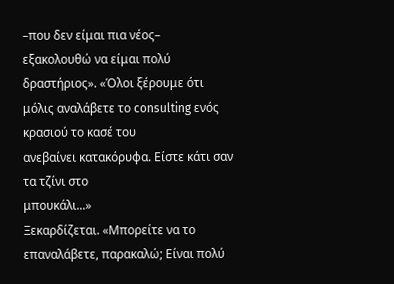–που δεν είμαι πια νέος–
εξακολουθώ να είμαι πολύ δραστήριος». «Όλοι ξέρουμε ότι
μόλις αναλάβετε το consulting ενός κρασιού το κασέ του
ανεβαίνει κατακόρυφα. Είστε κάτι σαν τα τζίνι στο
μπουκάλι...»
Ξεκαρδίζεται. «Μπορείτε να το
επαναλάβετε, παρακαλώ; Είναι πολύ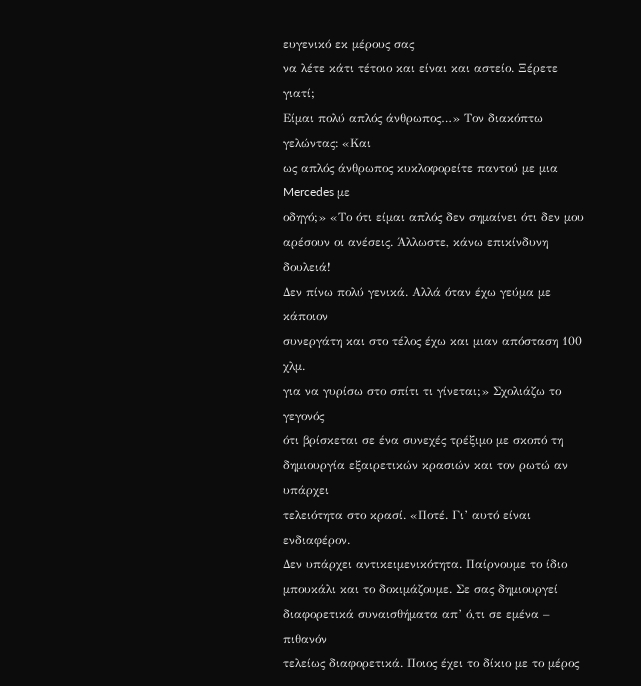ευγενικό εκ μέρους σας
να λέτε κάτι τέτοιο και είναι και αστείο. Ξέρετε γιατί;
Είμαι πολύ απλός άνθρωπος…» Τον διακόπτω γελώντας: «Και
ως απλός άνθρωπος κυκλοφορείτε παντού με μια Mercedes με
οδηγό;» «Το ότι είμαι απλός δεν σημαίνει ότι δεν μου
αρέσουν οι ανέσεις. Άλλωστε, κάνω επικίνδυνη δουλειά!
Δεν πίνω πολύ γενικά. Αλλά όταν έχω γεύμα με κάποιον
συνεργάτη και στο τέλος έχω και μιαν απόσταση 100 χλμ.
για να γυρίσω στο σπίτι τι γίνεται;» Σχολιάζω το γεγονός
ότι βρίσκεται σε ένα συνεχές τρέξιμο με σκοπό τη
δημιουργία εξαιρετικών κρασιών και τον ρωτώ αν υπάρχει
τελειότητα στο κρασί. «Ποτέ. Γι’ αυτό είναι ενδιαφέρον.
Δεν υπάρχει αντικειμενικότητα. Παίρνουμε το ίδιο
μπουκάλι και το δοκιμάζουμε. Σε σας δημιουργεί
διαφορετικά συναισθήματα απ’ ό,τι σε εμένα – πιθανόν
τελείως διαφορετικά. Ποιος έχει το δίκιο με το μέρος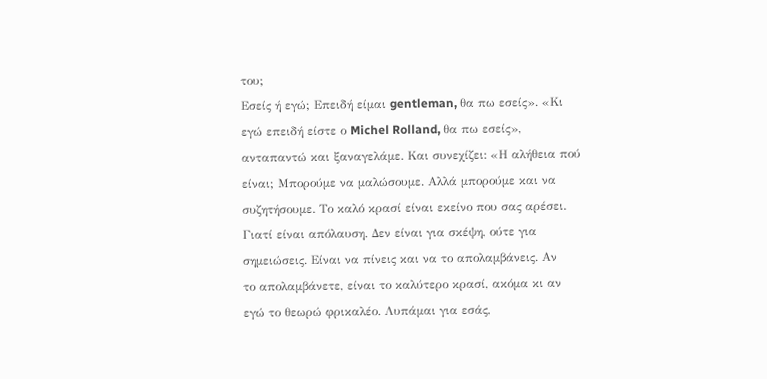του;
Εσείς ή εγώ; Επειδή είμαι gentleman, θα πω εσείς». «Κι
εγώ επειδή είστε ο Michel Rolland, θα πω εσείς»,
ανταπαντώ και ξαναγελάμε. Και συνεχίζει: «Η αλήθεια πού
είναι; Μπορούμε να μαλώσουμε. Αλλά μπορούμε και να
συζητήσουμε. Το καλό κρασί είναι εκείνο που σας αρέσει.
Γιατί είναι απόλαυση. Δεν είναι για σκέψη, ούτε για
σημειώσεις. Είναι να πίνεις και να το απολαμβάνεις. Αν
το απολαμβάνετε, είναι το καλύτερο κρασί, ακόμα κι αν
εγώ το θεωρώ φρικαλέο. Λυπάμαι για εσάς,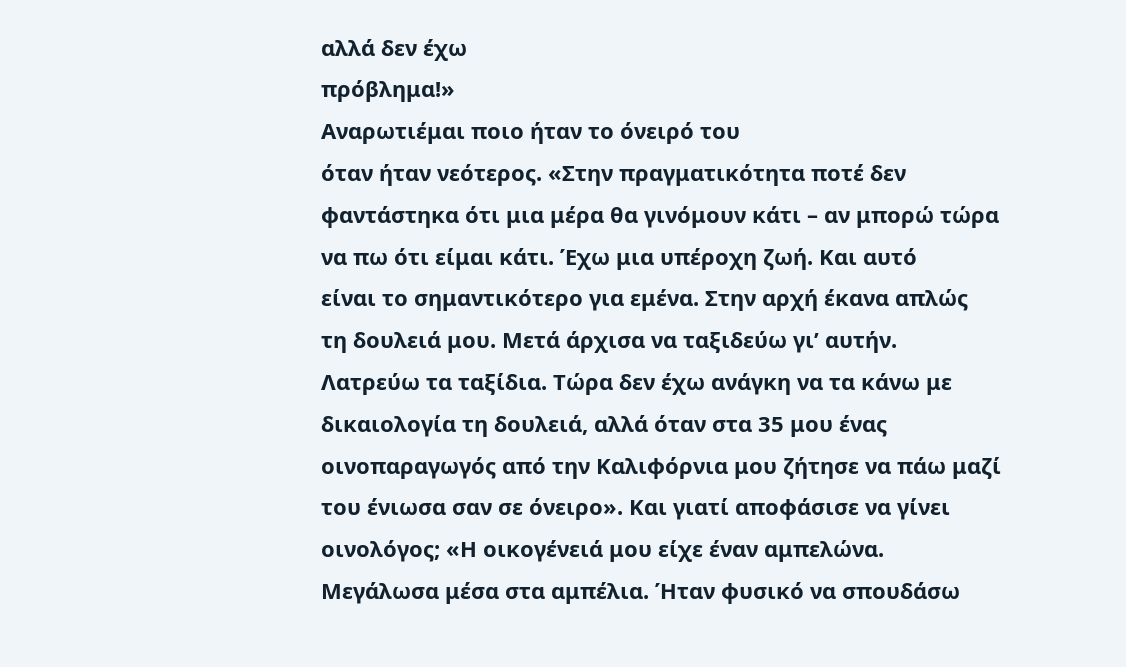αλλά δεν έχω
πρόβλημα!»
Αναρωτιέμαι ποιο ήταν το όνειρό του
όταν ήταν νεότερος. «Στην πραγματικότητα ποτέ δεν
φαντάστηκα ότι μια μέρα θα γινόμουν κάτι – αν μπορώ τώρα
να πω ότι είμαι κάτι. Έχω μια υπέροχη ζωή. Και αυτό
είναι το σημαντικότερο για εμένα. Στην αρχή έκανα απλώς
τη δουλειά μου. Μετά άρχισα να ταξιδεύω γι’ αυτήν.
Λατρεύω τα ταξίδια. Τώρα δεν έχω ανάγκη να τα κάνω με
δικαιολογία τη δουλειά, αλλά όταν στα 35 μου ένας
οινοπαραγωγός από την Καλιφόρνια μου ζήτησε να πάω μαζί
του ένιωσα σαν σε όνειρο». Και γιατί αποφάσισε να γίνει
οινολόγος; «Η οικογένειά μου είχε έναν αμπελώνα.
Μεγάλωσα μέσα στα αμπέλια. Ήταν φυσικό να σπουδάσω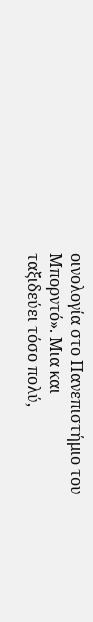οινολογία στο Πανεπιστήμιο του Μπορντό». Μια και
ταξιδεύει τόσο πολύ,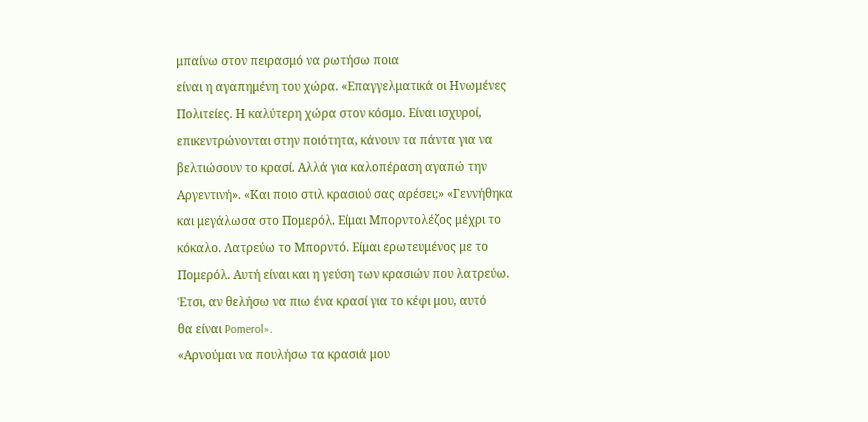μπαίνω στον πειρασμό να ρωτήσω ποια
είναι η αγαπημένη του χώρα. «Επαγγελματικά οι Ηνωμένες
Πολιτείες. Η καλύτερη χώρα στον κόσμο. Είναι ισχυροί,
επικεντρώνονται στην ποιότητα, κάνουν τα πάντα για να
βελτιώσουν το κρασί. Αλλά για καλοπέραση αγαπώ την
Αργεντινή». «Και ποιο στιλ κρασιού σας αρέσει;» «Γεννήθηκα
και μεγάλωσα στο Πομερόλ. Είμαι Μπορντολέζος μέχρι το
κόκαλο. Λατρεύω το Μπορντό. Είμαι ερωτευμένος με το
Πομερόλ. Αυτή είναι και η γεύση των κρασιών που λατρεύω.
Έτσι, αν θελήσω να πιω ένα κρασί για το κέφι μου, αυτό
θα είναι Pomerol».
«Αρνούμαι να πουλήσω τα κρασιά μου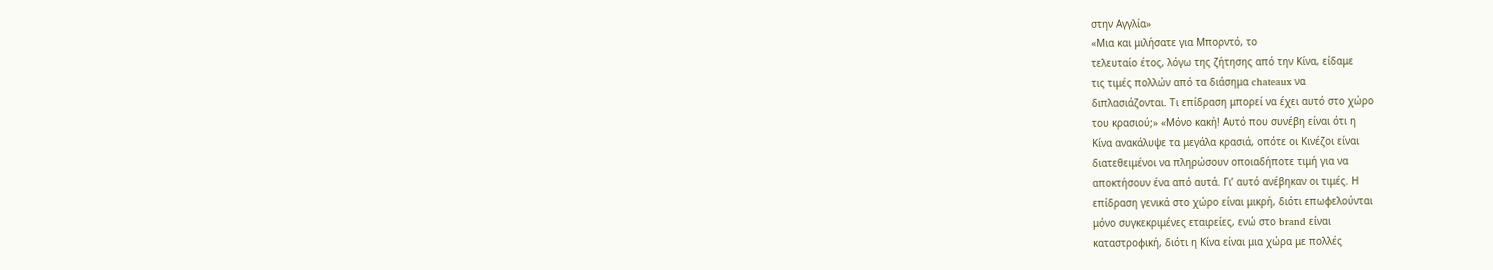στην Αγγλία»
«Μια και μιλήσατε για Μπορντό, το
τελευταίο έτος, λόγω της ζήτησης από την Κίνα, είδαμε
τις τιμές πολλών από τα διάσημα chateaux να
διπλασιάζονται. Τι επίδραση μπορεί να έχει αυτό στο χώρο
του κρασιού;» «Μόνο κακή! Αυτό που συνέβη είναι ότι η
Κίνα ανακάλυψε τα μεγάλα κρασιά, οπότε οι Κινέζοι είναι
διατεθειμένοι να πληρώσουν οποιαδήποτε τιμή για να
αποκτήσουν ένα από αυτά. Γι’ αυτό ανέβηκαν οι τιμές. Η
επίδραση γενικά στο χώρο είναι μικρή, διότι επωφελούνται
μόνο συγκεκριμένες εταιρείες, ενώ στο brand είναι
καταστροφική, διότι η Κίνα είναι μια χώρα με πολλές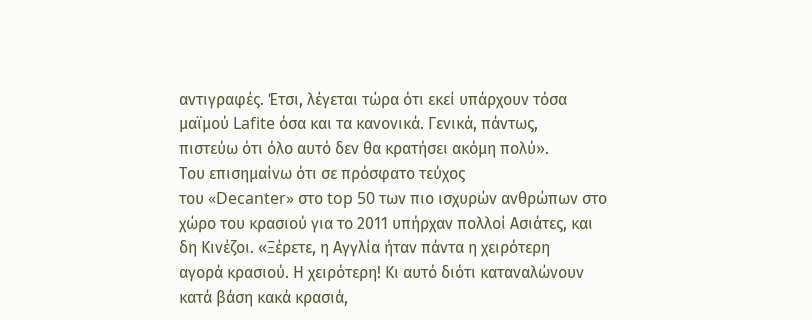αντιγραφές. Έτσι, λέγεται τώρα ότι εκεί υπάρχουν τόσα
μαϊμού Lafite όσα και τα κανονικά. Γενικά, πάντως,
πιστεύω ότι όλο αυτό δεν θα κρατήσει ακόμη πολύ».
Του επισημαίνω ότι σε πρόσφατο τεύχος
του «Decanter» στο top 50 των πιο ισχυρών ανθρώπων στο
χώρο του κρασιού για το 2011 υπήρχαν πολλοί Ασιάτες, και
δη Κινέζοι. «Ξέρετε, η Αγγλία ήταν πάντα η χειρότερη
αγορά κρασιού. Η χειρότερη! Κι αυτό διότι καταναλώνουν
κατά βάση κακά κρασιά,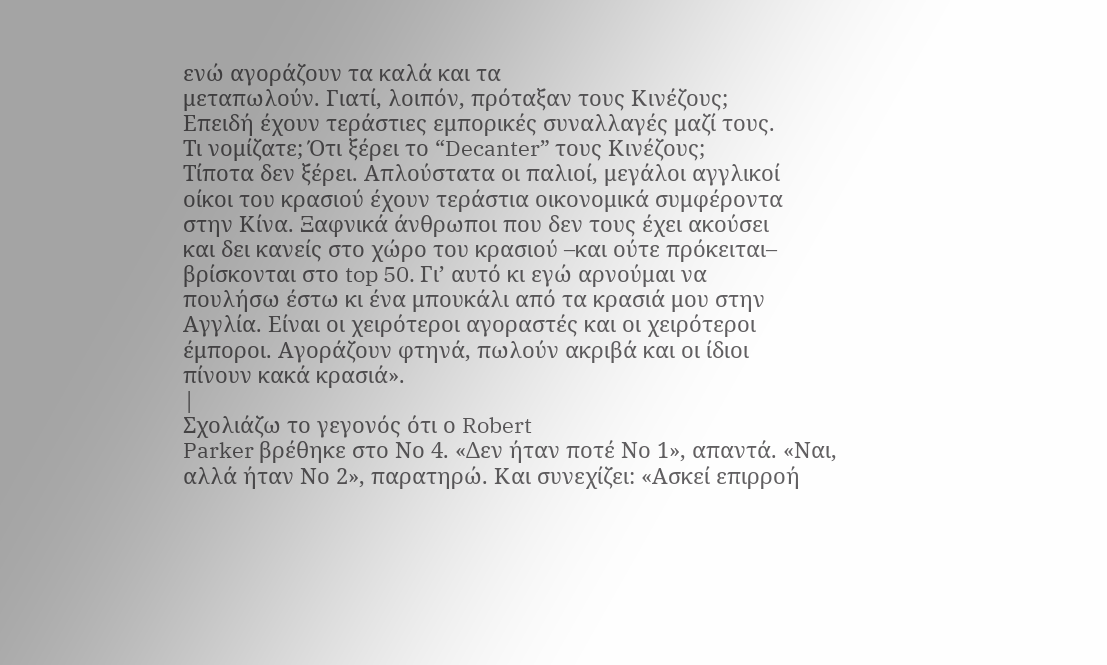ενώ αγοράζουν τα καλά και τα
μεταπωλούν. Γιατί, λοιπόν, πρόταξαν τους Κινέζους;
Επειδή έχουν τεράστιες εμπορικές συναλλαγές μαζί τους.
Τι νομίζατε; Ότι ξέρει το “Decanter” τους Κινέζους;
Τίποτα δεν ξέρει. Απλούστατα οι παλιοί, μεγάλοι αγγλικοί
οίκοι του κρασιού έχουν τεράστια οικονομικά συμφέροντα
στην Κίνα. Ξαφνικά άνθρωποι που δεν τους έχει ακούσει
και δει κανείς στο χώρο του κρασιού –και ούτε πρόκειται–
βρίσκονται στο top 50. Γι’ αυτό κι εγώ αρνούμαι να
πουλήσω έστω κι ένα μπουκάλι από τα κρασιά μου στην
Αγγλία. Είναι οι χειρότεροι αγοραστές και οι χειρότεροι
έμποροι. Αγοράζουν φτηνά, πωλούν ακριβά και οι ίδιοι
πίνουν κακά κρασιά».
|
Σχολιάζω το γεγονός ότι ο Robert
Parker βρέθηκε στο Νο 4. «Δεν ήταν ποτέ Νο 1», απαντά. «Ναι,
αλλά ήταν Νο 2», παρατηρώ. Και συνεχίζει: «Ασκεί επιρροή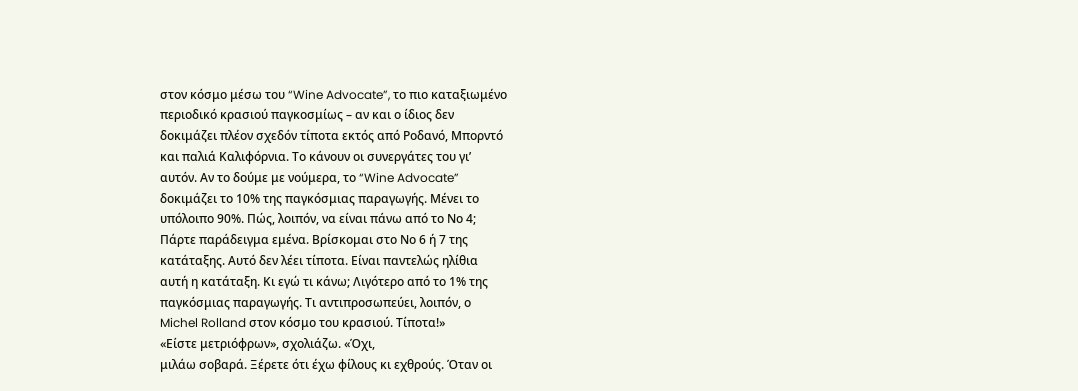στον κόσμο μέσω του “Wine Advocate”, το πιο καταξιωμένο
περιοδικό κρασιού παγκοσμίως – αν και ο ίδιος δεν
δοκιμάζει πλέον σχεδόν τίποτα εκτός από Ροδανό, Μπορντό
και παλιά Καλιφόρνια. Το κάνουν οι συνεργάτες του γι’
αυτόν. Αν το δούμε με νούμερα, το “Wine Advocate”
δοκιμάζει το 10% της παγκόσμιας παραγωγής. Μένει το
υπόλοιπο 90%. Πώς, λοιπόν, να είναι πάνω από το Νο 4;
Πάρτε παράδειγμα εμένα. Βρίσκομαι στο Νο 6 ή 7 της
κατάταξης. Αυτό δεν λέει τίποτα. Είναι παντελώς ηλίθια
αυτή η κατάταξη. Κι εγώ τι κάνω; Λιγότερο από το 1% της
παγκόσμιας παραγωγής. Τι αντιπροσωπεύει, λοιπόν, ο
Michel Rolland στον κόσμο του κρασιού. Τίποτα!»
«Είστε μετριόφρων», σχολιάζω. «Όχι,
μιλάω σοβαρά. Ξέρετε ότι έχω φίλους κι εχθρούς. Όταν οι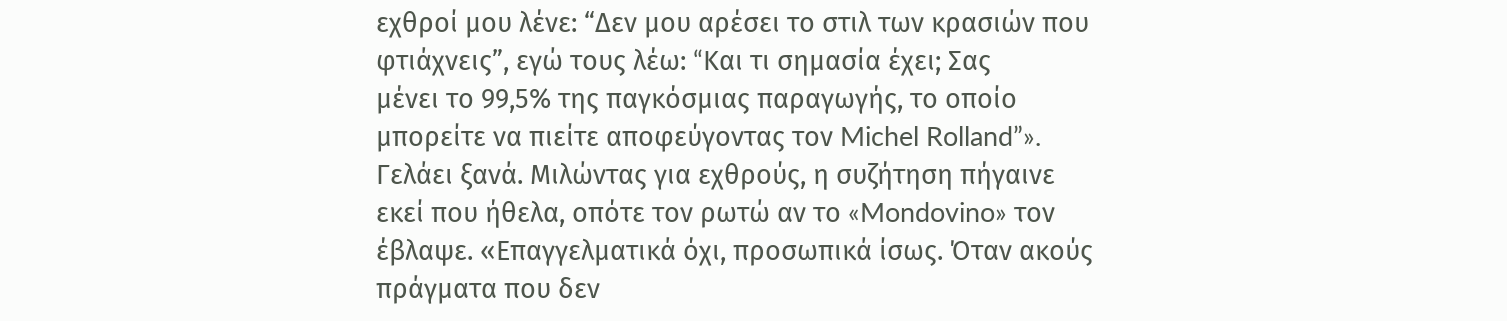εχθροί μου λένε: “Δεν μου αρέσει το στιλ των κρασιών που
φτιάχνεις”, εγώ τους λέω: “Kαι τι σημασία έχει; Σας
μένει το 99,5% της παγκόσμιας παραγωγής, το οποίο
μπορείτε να πιείτε αποφεύγοντας τον Michel Rolland”».
Γελάει ξανά. Μιλώντας για εχθρούς, η συζήτηση πήγαινε
εκεί που ήθελα, οπότε τον ρωτώ αν το «Mondovino» τον
έβλαψε. «Επαγγελματικά όχι, προσωπικά ίσως. Όταν ακούς
πράγματα που δεν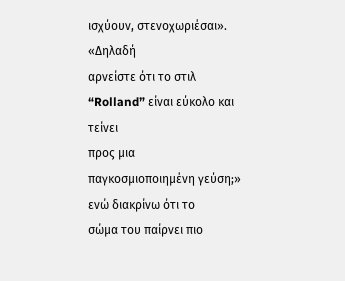ισχύουν, στενοχωριέσαι». «Δηλαδή
αρνείστε ότι το στιλ “Rolland” είναι εύκολο και τείνει
προς μια παγκοσμιοποιημένη γεύση;» ενώ διακρίνω ότι το
σώμα του παίρνει πιο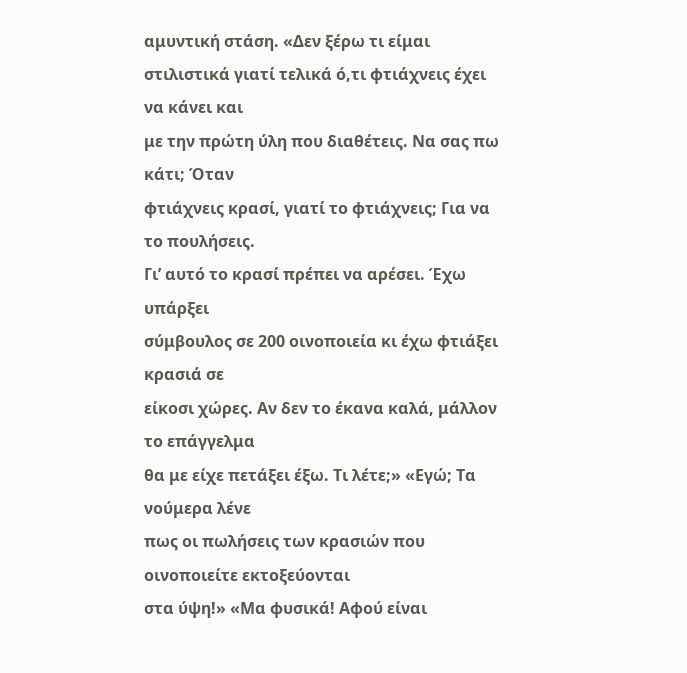αμυντική στάση. «Δεν ξέρω τι είμαι
στιλιστικά γιατί τελικά ό,τι φτιάχνεις έχει να κάνει και
με την πρώτη ύλη που διαθέτεις. Να σας πω κάτι; Όταν
φτιάχνεις κρασί, γιατί το φτιάχνεις; Για να το πουλήσεις.
Γι’ αυτό το κρασί πρέπει να αρέσει. Έχω υπάρξει
σύμβουλος σε 200 οινοποιεία κι έχω φτιάξει κρασιά σε
είκοσι χώρες. Αν δεν το έκανα καλά, μάλλον το επάγγελμα
θα με είχε πετάξει έξω. Τι λέτε;» «Εγώ; Τα νούμερα λένε
πως οι πωλήσεις των κρασιών που οινοποιείτε εκτοξεύονται
στα ύψη!» «Μα φυσικά! Αφού είναι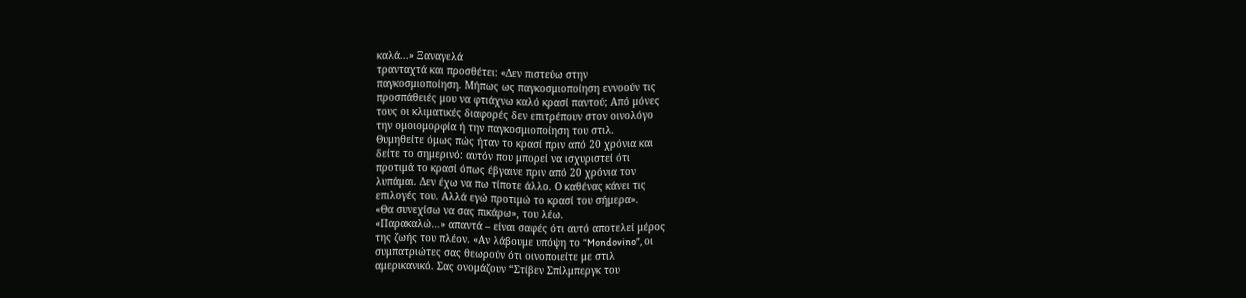καλά...» Ξαναγελά
τρανταχτά και προσθέτει: «Δεν πιστεύω στην
παγκοσμιοποίηση. Μήπως ως παγκοσμιοποίηση εννοούν τις
προσπάθειές μου να φτιάχνω καλό κρασί παντού; Από μόνες
τους οι κλιματικές διαφορές δεν επιτρέπουν στον οινολόγο
την ομοιομορφία ή την παγκοσμιοποίηση του στιλ.
Θυμηθείτε όμως πώς ήταν το κρασί πριν από 20 χρόνια και
δείτε το σημερινό: αυτόν που μπορεί να ισχυριστεί ότι
προτιμά το κρασί όπως έβγαινε πριν από 20 χρόνια τον
λυπάμαι. Δεν έχω να πω τίποτε άλλο. Ο καθένας κάνει τις
επιλογές του. Αλλά εγώ προτιμώ το κρασί του σήμερα».
«Θα συνεχίσω να σας πικάρω», του λέω.
«Παρακαλώ…» απαντά – είναι σαφές ότι αυτό αποτελεί μέρος
της ζωής του πλέον. «Αν λάβουμε υπόψη το “Mondovino”, οι
συμπατριώτες σας θεωρούν ότι οινοποιείτε με στιλ
αμερικανικό. Σας ονομάζουν “Στίβεν Σπίλμπεργκ του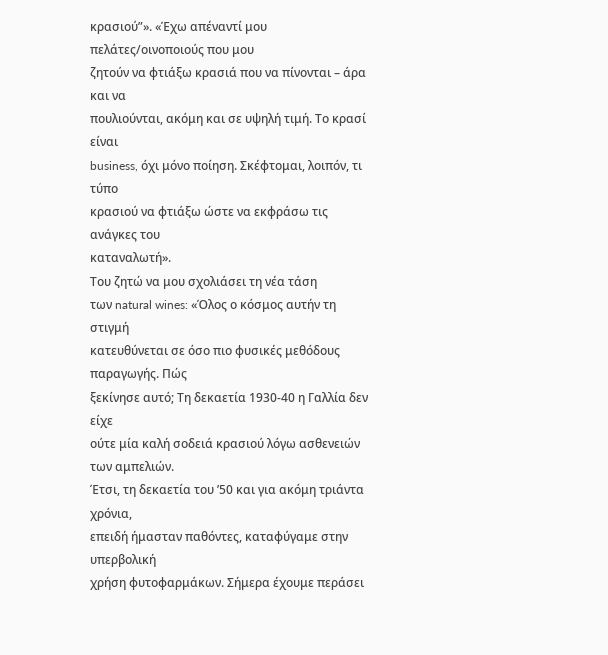κρασιού”». «Έχω απέναντί μου πελάτες/οινοποιούς που μου
ζητούν να φτιάξω κρασιά που να πίνονται – άρα και να
πουλιούνται, ακόμη και σε υψηλή τιμή. Το κρασί είναι
business, όχι μόνο ποίηση. Σκέφτομαι, λοιπόν, τι τύπο
κρασιού να φτιάξω ώστε να εκφράσω τις ανάγκες του
καταναλωτή».
Του ζητώ να μου σχολιάσει τη νέα τάση
των natural wines: «Όλος ο κόσμος αυτήν τη στιγμή
κατευθύνεται σε όσο πιο φυσικές μεθόδους παραγωγής. Πώς
ξεκίνησε αυτό; Τη δεκαετία 1930-40 η Γαλλία δεν είχε
ούτε μία καλή σοδειά κρασιού λόγω ασθενειών των αμπελιών.
Έτσι, τη δεκαετία του ’50 και για ακόμη τριάντα χρόνια,
επειδή ήμασταν παθόντες, καταφύγαμε στην υπερβολική
χρήση φυτοφαρμάκων. Σήμερα έχουμε περάσει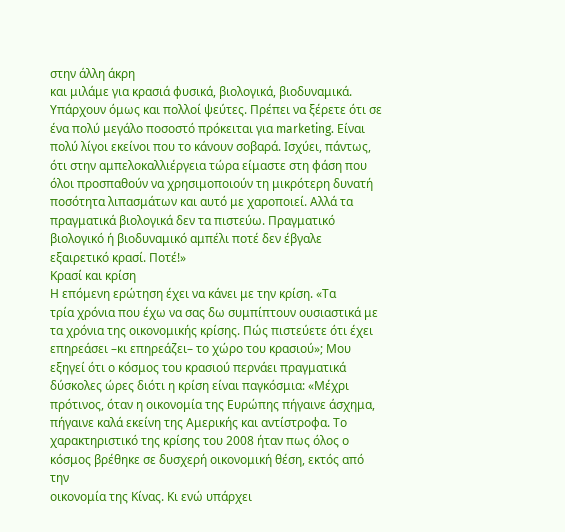στην άλλη άκρη
και μιλάμε για κρασιά φυσικά, βιολογικά, βιοδυναμικά.
Υπάρχουν όμως και πολλοί ψεύτες. Πρέπει να ξέρετε ότι σε
ένα πολύ μεγάλο ποσοστό πρόκειται για marketing. Είναι
πολύ λίγοι εκείνοι που το κάνουν σοβαρά. Ισχύει, πάντως,
ότι στην αμπελοκαλλιέργεια τώρα είμαστε στη φάση που
όλοι προσπαθούν να χρησιμοποιούν τη μικρότερη δυνατή
ποσότητα λιπασμάτων και αυτό με χαροποιεί. Αλλά τα
πραγματικά βιολογικά δεν τα πιστεύω. Πραγματικό
βιολογικό ή βιοδυναμικό αμπέλι ποτέ δεν έβγαλε
εξαιρετικό κρασί. Ποτέ!»
Κρασί και κρίση
Η επόμενη ερώτηση έχει να κάνει με την κρίση. «Τα
τρία χρόνια που έχω να σας δω συμπίπτουν ουσιαστικά με
τα χρόνια της οικονομικής κρίσης. Πώς πιστεύετε ότι έχει
επηρεάσει –κι επηρεάζει– το χώρο του κρασιού»; Μου
εξηγεί ότι ο κόσμος του κρασιού περνάει πραγματικά
δύσκολες ώρες διότι η κρίση είναι παγκόσμια: «Μέχρι
πρότινος, όταν η οικονομία της Ευρώπης πήγαινε άσχημα,
πήγαινε καλά εκείνη της Αμερικής και αντίστροφα. Το
χαρακτηριστικό της κρίσης του 2008 ήταν πως όλος ο
κόσμος βρέθηκε σε δυσχερή οικονομική θέση, εκτός από την
οικονομία της Κίνας. Κι ενώ υπάρχει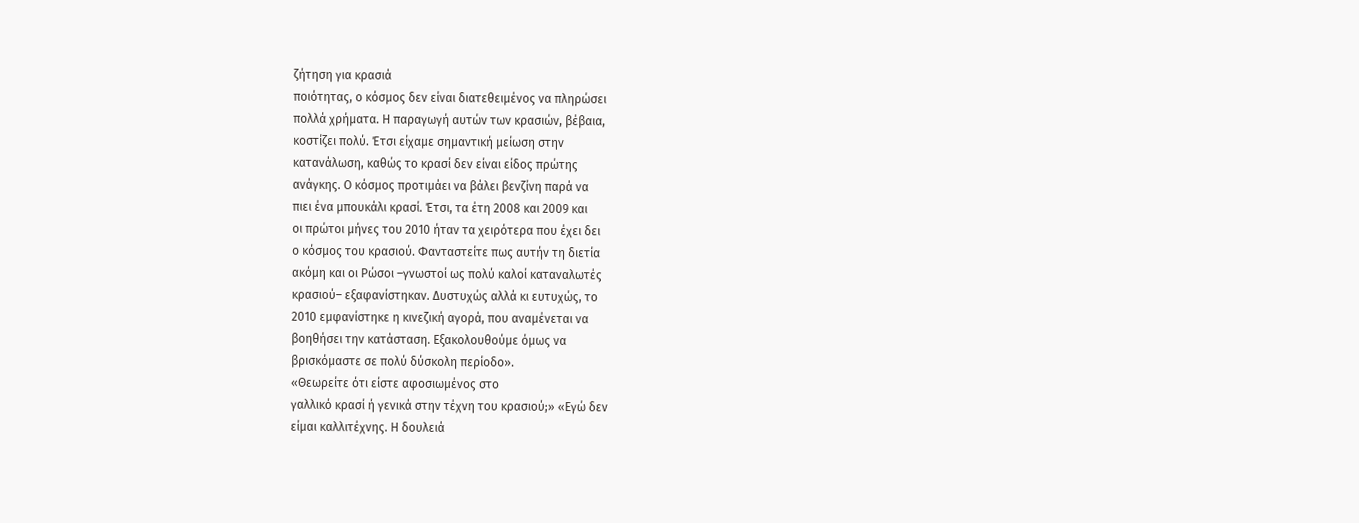ζήτηση για κρασιά
ποιότητας, ο κόσμος δεν είναι διατεθειμένος να πληρώσει
πολλά χρήματα. Η παραγωγή αυτών των κρασιών, βέβαια,
κοστίζει πολύ. Έτσι είχαμε σημαντική μείωση στην
κατανάλωση, καθώς το κρασί δεν είναι είδος πρώτης
ανάγκης. Ο κόσμος προτιμάει να βάλει βενζίνη παρά να
πιει ένα μπουκάλι κρασί. Έτσι, τα έτη 2008 και 2009 και
οι πρώτοι μήνες του 2010 ήταν τα χειρότερα που έχει δει
ο κόσμος του κρασιού. Φανταστείτε πως αυτήν τη διετία
ακόμη και οι Ρώσοι –γνωστοί ως πολύ καλοί καταναλωτές
κρασιού– εξαφανίστηκαν. Δυστυχώς αλλά κι ευτυχώς, το
2010 εμφανίστηκε η κινεζική αγορά, που αναμένεται να
βοηθήσει την κατάσταση. Εξακολουθούμε όμως να
βρισκόμαστε σε πολύ δύσκολη περίοδο».
«Θεωρείτε ότι είστε αφοσιωμένος στο
γαλλικό κρασί ή γενικά στην τέχνη του κρασιού;» «Εγώ δεν
είμαι καλλιτέχνης. Η δουλειά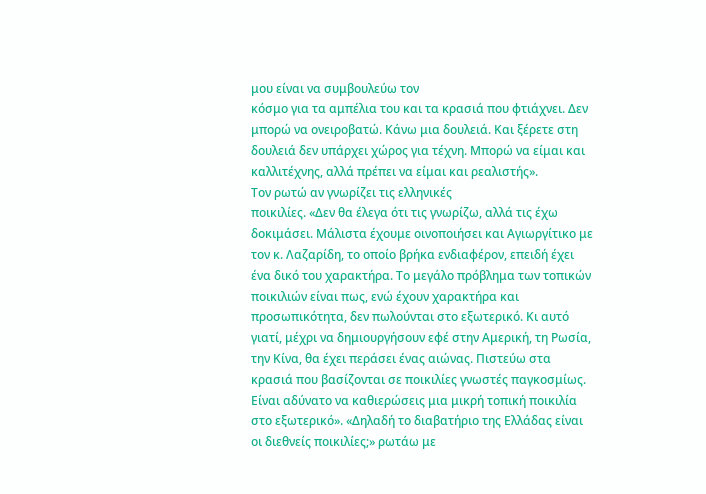μου είναι να συμβουλεύω τον
κόσμο για τα αμπέλια του και τα κρασιά που φτιάχνει. Δεν
μπορώ να ονειροβατώ. Κάνω μια δουλειά. Και ξέρετε στη
δουλειά δεν υπάρχει χώρος για τέχνη. Μπορώ να είμαι και
καλλιτέχνης, αλλά πρέπει να είμαι και ρεαλιστής».
Τον ρωτώ αν γνωρίζει τις ελληνικές
ποικιλίες. «Δεν θα έλεγα ότι τις γνωρίζω, αλλά τις έχω
δοκιμάσει. Μάλιστα έχουμε οινοποιήσει και Αγιωργίτικο με
τον κ. Λαζαρίδη, το οποίο βρήκα ενδιαφέρον, επειδή έχει
ένα δικό του χαρακτήρα. Το μεγάλο πρόβλημα των τοπικών
ποικιλιών είναι πως, ενώ έχουν χαρακτήρα και
προσωπικότητα, δεν πωλούνται στο εξωτερικό. Κι αυτό
γιατί, μέχρι να δημιουργήσουν εφέ στην Αμερική, τη Ρωσία,
την Κίνα, θα έχει περάσει ένας αιώνας. Πιστεύω στα
κρασιά που βασίζονται σε ποικιλίες γνωστές παγκοσμίως.
Είναι αδύνατο να καθιερώσεις μια μικρή τοπική ποικιλία
στο εξωτερικό». «Δηλαδή το διαβατήριο της Ελλάδας είναι
οι διεθνείς ποικιλίες;» ρωτάω με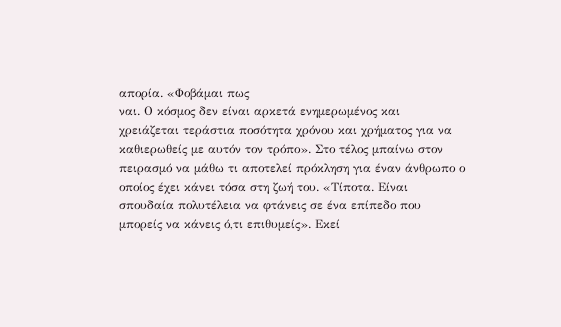απορία. «Φοβάμαι πως
ναι. Ο κόσμος δεν είναι αρκετά ενημερωμένος και
χρειάζεται τεράστια ποσότητα χρόνου και χρήματος για να
καθιερωθείς με αυτόν τον τρόπο». Στο τέλος μπαίνω στον
πειρασμό να μάθω τι αποτελεί πρόκληση για έναν άνθρωπο ο
οποίος έχει κάνει τόσα στη ζωή του. «Τίποτα. Είναι
σπουδαία πολυτέλεια να φτάνεις σε ένα επίπεδο που
μπορείς να κάνεις ό,τι επιθυμείς». Εκεί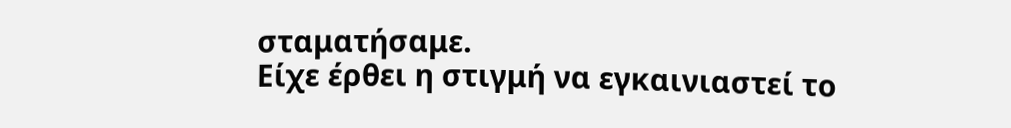σταματήσαμε.
Είχε έρθει η στιγμή να εγκαινιαστεί το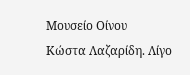Μουσείο Οίνου
Κώστα Λαζαρίδη. Λίγο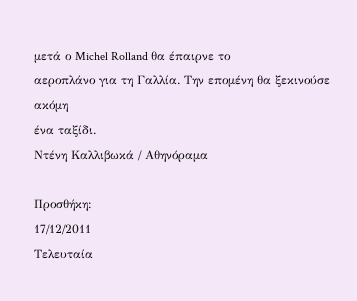μετά ο Michel Rolland θα έπαιρνε το
αεροπλάνο για τη Γαλλία. Την επομένη θα ξεκινούσε ακόμη
ένα ταξίδι.
Ντένη Καλλιβωκά / Αθηνόραμα

Προσθήκη:
17/12/2011
Τελευταία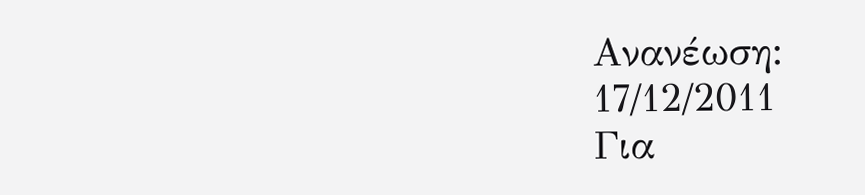Ανανέωση:
17/12/2011
Για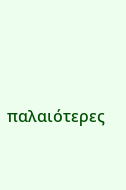παλαιότερες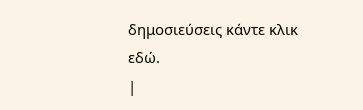δημοσιεύσεις κάντε κλικ
εδώ.
|